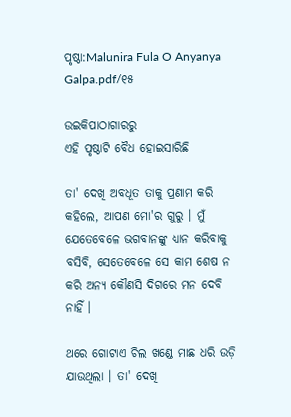ପୃଷ୍ଠା:Malunira Fula O Anyanya Galpa.pdf/୧୫

ଉଇକିପାଠାଗାର‌ରୁ
ଏହି ପୃଷ୍ଠାଟି ବୈଧ ହୋଇସାରିଛି

ତା' ଦେଖି ଅବଧୂତ ତାକୁ ପ୍ରଣାମ କରି କହିଲେ, ଆପଣ ମୋ'ର ଗୁରୁ । ମୁଁ ଯେତେବେଳେ ଭଗବାନଙ୍କୁ ଧ୍ୟାନ କରିବାକୁ ବସିବି, ସେତେବେଳେ ସେ କାମ ଶେଷ ନ କରି ଅନ୍ୟ କୌଣସି ଦିଗରେ ମନ ଦେବି ନାହିଁ ।

ଥରେ ଗୋଟାଏ ଚିଲ ଖଣ୍ଡେ ମାଛ ଧରି ଉଡ଼ି ଯାଉଥିଲା । ତା' ଦେଖି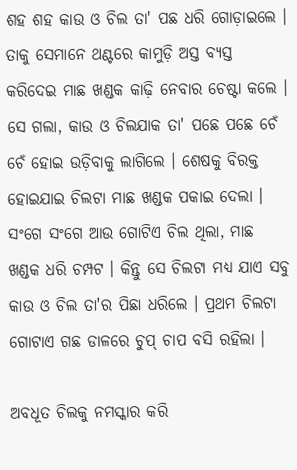ଶହ ଶହ କାଉ ଓ ଚିଲ ତା' ପଛ ଧରି ଗୋଡ଼ାଇଲେ । ତାକୁ ସେମାନେ ଥଣ୍ଟରେ କାମୁଡ଼ି ଅସ୍ତ ବ୍ୟସ୍ତ କରିଦେଇ ମାଛ ଖଣ୍ଡକ କାଢ଼ି ନେବାର ଚେଷ୍ଟା କଲେ । ସେ ଗଲା, କାଉ ଓ ଚିଲଯାକ ତା' ପଛେ ପଛେ ଚେଁ ଚେଁ ହୋଇ ଉଡ଼ିବାକୁ ଲାଗିଲେ । ଶେଷକୁ ବିରକ୍ତ ହୋଇଯାଇ ଚିଲଟା ମାଛ ଖଣ୍ଡକ ପକାଇ ଦେଲା । ସଂଗେ ସଂଗେ ଆଉ ଗୋଟିଏ ଚିଲ ଥିଲା, ମାଛ ଖଣ୍ଡକ ଧରି ଚମ୍ପଟ । କିନ୍ତୁ ସେ ଚିଲଟା ମଧ୍ୟ ଯାଏ ସବୁ କାଉ ଓ ଚିଲ ତା'ର ପିଛା ଧରିଲେ । ପ୍ରଥମ ଚିଲଟା ଗୋଟାଏ ଗଛ ଡାଳରେ ଚୁପ୍ ଚାପ ବସି ରହିଲା ।

ଅବଧୂତ ଚିଲକୁ ନମସ୍କାର କରି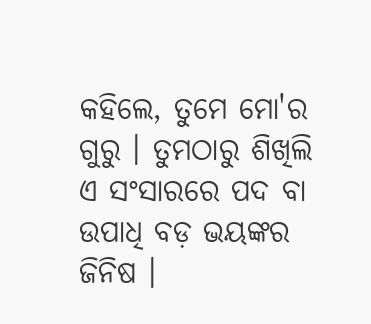କହିଲେ, ତୁମେ ମୋ'ର ଗୁରୁ । ତୁମଠାରୁ ଶିଖିଲି ଏ ସଂସାରରେ ପଦ ବା ଉପାଧି ବଡ଼ ଭୟଙ୍କର ଜିନିଷ ।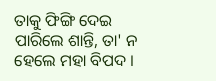ତାକୁ ଫିଙ୍ଗି ଦେଇ ପାରିଲେ ଶାନ୍ତି, ତା' ନ ହେଲେ ମହା ବିପଦ ।